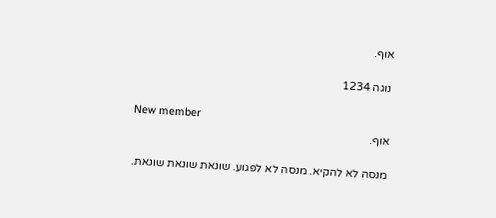אוף.

נוגה 1234

New member
אוף.

מנסה לא להקיא. מנסה לא לפגוע. שונאת שונאת שונאת.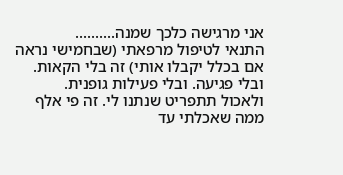אני מרגישה כלכך שמנה..........
התנאי לטיפול מרפאתי (שבחמישי נראה אם בכלל יקבלו אותי) זה בלי הקאות. ובלי פגיעה. ובלי פעילות גופנית.
ולאכול תתפריט שנתנו לי. זה פי אלף ממה שאכלתי עד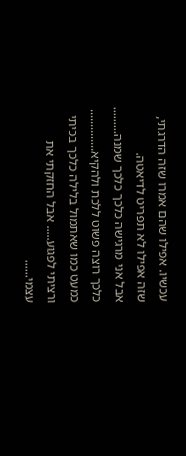עכשיו. אפילו שהם אמרו שזה הדרגתי, שזה אפילו לא תפריט לדיאטה.
אבל אני מרגישה כלכך כלכך שמנה.........
כלכך רוצה פשוט ללכת ולהקיא.............. כמעט כמו שאתמול בלילה כלכך בכיתי ורציתי לפגוע..... אבל החזקתי את עצמי......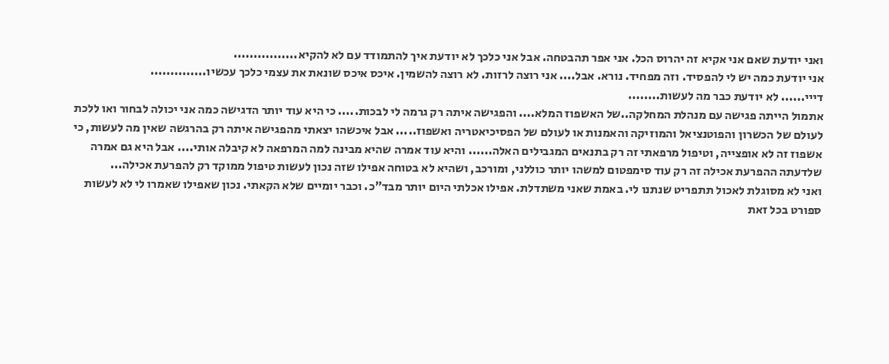ואני יודעת שאם אני אקיא זה יהרוס הכל. אני אפר תהבטחה. אבל אני כלכך לא יודעת איך להתמודד עם לא להקיא................
אני יודעת כמה יש לי להפסיד. וזה מפחיד. נורא. אבל.... אני רוצה לרזות. לא רוצה להשמין. איכס איכס שונאת את עצמי כלכך עכשיו..............
דייי...... לא יודעת כבר מה לעשות........
אתמול הייתה פגישה עם מנהלת המחלקה..של האשפוז המלא.... והפגישה איתה רק גרמה לי לבכות..... כי היא עוד יותר הדגישה כמה אני יכולה לבחור ואו ללכת לעולם של הכשרון והפוטנציאל והמוזיקה והאמנות או לעולם של הפסיכיאטריה ואשפוז..... אבל איכשהו יצאתי מהפגישה איתה רק בהרגשה שאין מה לעשות, כי אשפוז זה לא אופצייה, וטיפול מרפאתי זה רק בתנאים המגבילים האלה...... והיא עוד אמרה שהיא מבינה למה המרפאה לא קיבלה אותי.... אבל היא גם אמרה שלדעתה ההפרעת אכילה זה רק עוד סימפטום למשהו יותר כוללני, ומורכב, ושהיא לא בטוחה אפילו שזה נכון לעשות טיפול ממוקד רק להפרעת אכילה...
ואני לא מסוגלת לאכול תתפריט שנתנו לי. באמת שאני משתדלת. אפילו אכלתי היום יותר מבד"כ. וכבר יומיים שלא הקאתי. נכון שאפילו שאמרו לי לא לעשות ספורט בכל זאת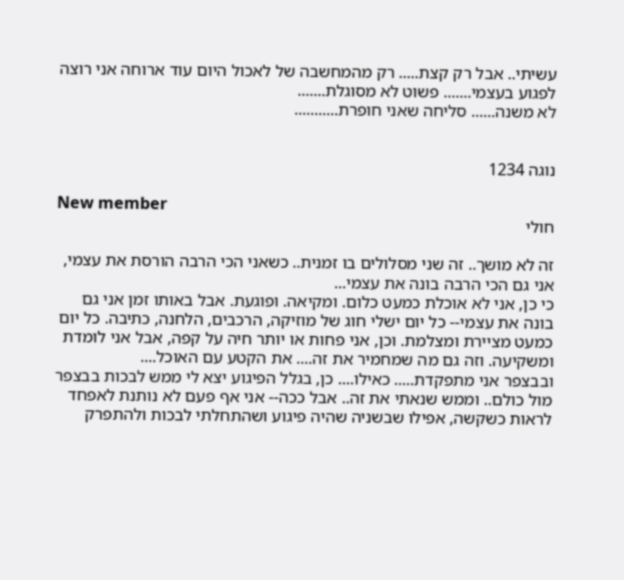עשיתי.. אבל רק קצת..... רק מהמחשבה של לאכול היום עוד ארוחה אני רוצה לפגוע בעצמי....... פשוט לא מסוגלת.......
לא משנה...... סליחה שאני חופרת...........


נוגה 1234

New member
חולי

זה לא מושך.. זה שני מסלולים בו זמנית.. כשאני הכי הרבה הורסת את עצמי, אני גם הכי הרבה בונה את עצמי...
כי כן, אני לא אוכלת כמעט כלום. ומקיאה. ופוגעת. אבל באותו זמן אני גם בונה את עצמי-- כל יום ישלי חוג של מוזיקה, הרכבים, הלחנה, כתיבה. כל יום כמעט מציירת ומצלמת. וכן, אני פחות או יותר חיה על קפה, אבל אני לומדת ומשקיעה. וזה גם מה שמחמיר את זה.... את הקטע עם האוכל....
ובבצפר אני מתפקדת..... כאילו.... כן, בגלל הפיגוע יצא לי ממש לבכות בבצפר מול כולם.. וממש שנאתי את זה.. אבל ככה-- אני אף פעם לא נותנת לאפחד לראות כשקשה, אפילו שבשניה שהיה פיגוע ושהתחלתי לבכות ולהתפרק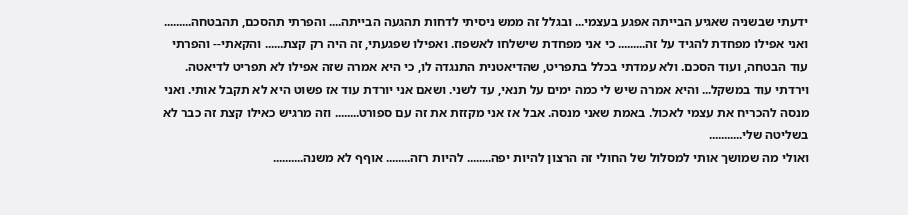ידעתי שבשניה שאגיע הבייתה אפגע בעצמי... ובגלל זה ממש ניסיתי לדחות תהגעה הבייתה.... והפרתי תהסכם, תהבטחה......... ואני אפילו מפחדת להגיד על זה......... כי אני מפחדת שישלחו לאשפוז. ואפילו שפגעתי, זה היה רק קצת...... והקאתי-- והפרתי עוד הבטחה, ועוד הסכם. ולא עמדתי בכלל בתפריט, שהדיאטנית התנגדה לו, כי היא אמרה שזה אפילו לא תפריט לדיאטה. וירדתי עוד במשקל... והיא אמרה שיש לי כמה ימים על תנאי, עד לשני. ושאם אני יורדת עוד אז פשוט היא לא תקבל אותי. ואני מנסה להכריח את עצמי לאכול. באמת שאני מנסה. אבל אז אני מקזזת את זה עם ספורט........ וזה מרגיש כאילו קצת זה כבר לא בשליטה שלי...........
ואולי מה שמושך אותי למסלול של החולי זה הרצון להיות יפה........ להיות רזה........ אוףף לא משנה..........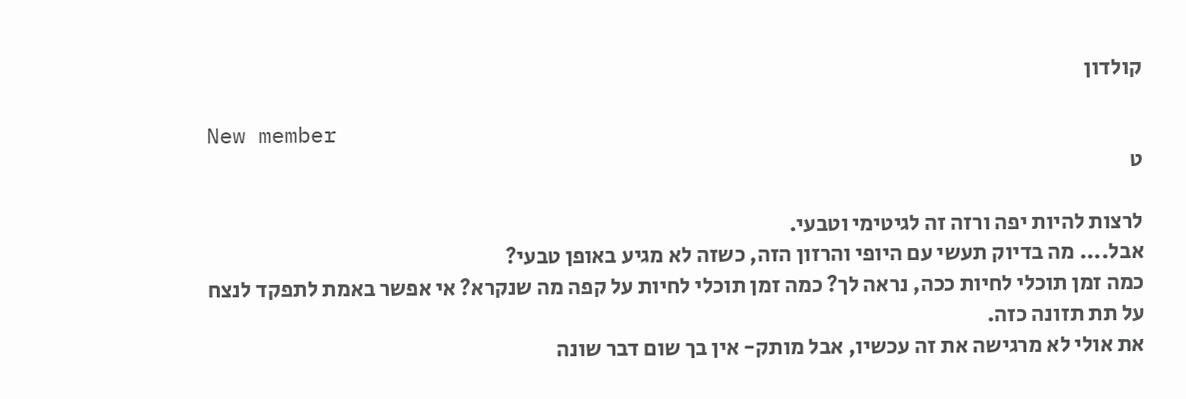קולדון

New member
ט

לרצות להיות יפה ורזה זה לגיטימי וטבעי.
אבל.... מה בדיוק תעשי עם היופי והרזון הזה, כשזה לא מגיע באופן טבעי?
כמה זמן תוכלי לחיות ככה, נראה לך? כמה זמן תוכלי לחיות על קפה מה שנקרא? אי אפשר באמת לתפקד לנצח על תת תזונה כזה.
את אולי לא מרגישה את זה עכשיו, אבל מותק- אין בך שום דבר שונה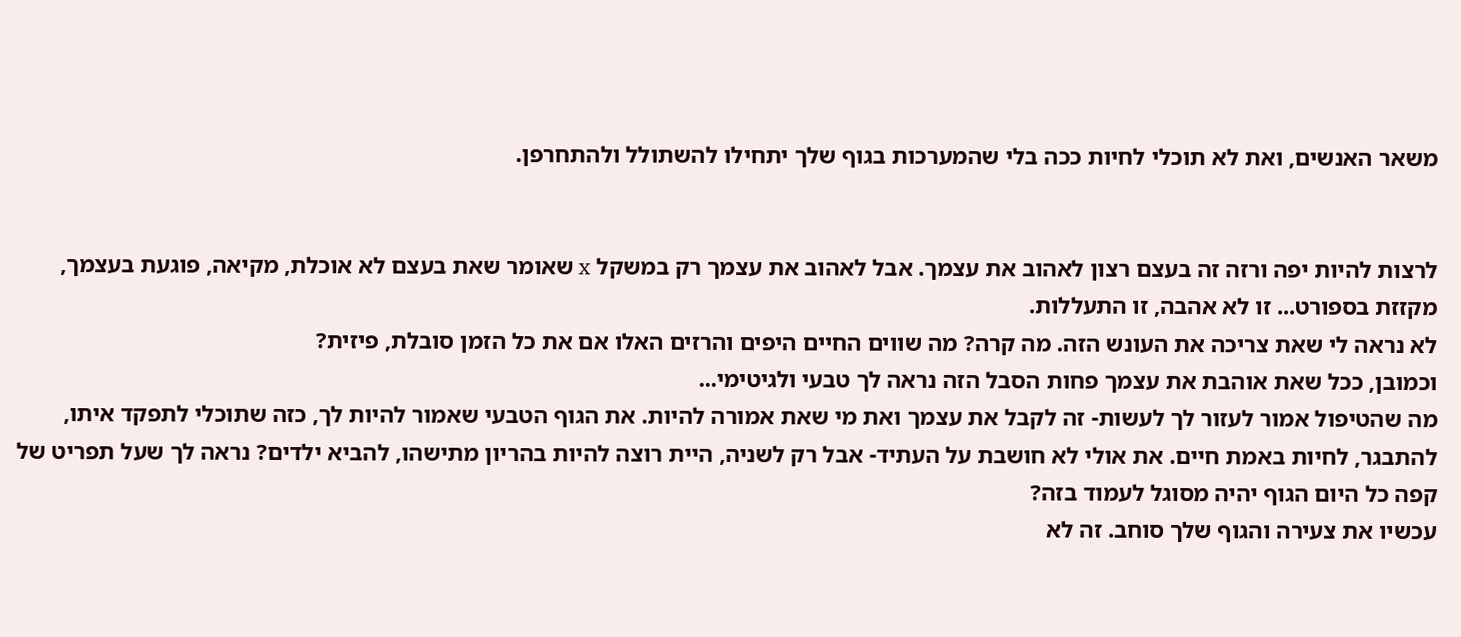משאר האנשים, ואת לא תוכלי לחיות ככה בלי שהמערכות בגוף שלך יתחילו להשתולל ולהתחרפן.


לרצות להיות יפה ורזה זה בעצם רצון לאהוב את עצמך. אבל לאהוב את עצמך רק במשקל x שאומר שאת בעצם לא אוכלת, מקיאה, פוגעת בעצמך, מקזזת בספורט... זו לא אהבה, זו התעללות.
לא נראה לי שאת צריכה את העונש הזה. מה קרה? מה שווים החיים היפים והרזים האלו אם את כל הזמן סובלת, פיזית?
וכמובן, ככל שאת אוהבת את עצמך פחות הסבל הזה נראה לך טבעי ולגיטימי...
מה שהטיפול אמור לעזור לך לעשות- זה לקבל את עצמך ואת מי שאת אמורה להיות. את הגוף הטבעי שאמור להיות לך, כזה שתוכלי לתפקד איתו, להתבגר, לחיות באמת חיים. את אולי לא חושבת על העתיד- אבל רק לשניה, היית רוצה להיות בהריון מתישהו, להביא ילדים? נראה לך שעל תפריט של קפה כל היום הגוף יהיה מסוגל לעמוד בזה?
עכשיו את צעירה והגוף שלך סוחב. זה לא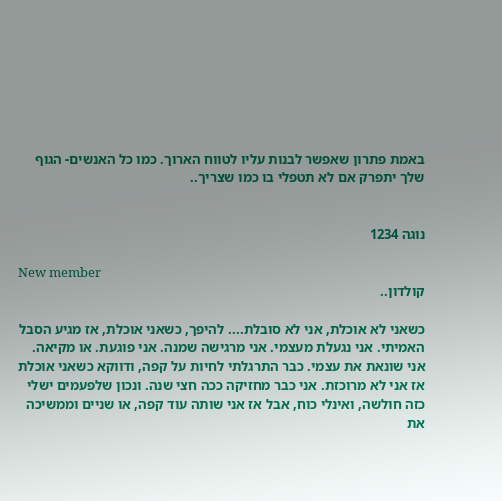באמת פתרון שאפשר לבנות עליו לטווח הארוך. כמו כל האנשים- הגוף שלך יתפרק אם לא תטפלי בו כמו שצריך..


נוגה 1234

New member
קולדון..

כשאני לא אוכלת, אני לא סובלת.... להיפך, כשאני אוכלת, אז מגיע הסבל האמיתי. אני נגעלת מעצמי. אני מרגישה שמנה. אני פוגעת. או מקיאה. אני שונאת את עצמי. כבר התרגלתי לחיות על קפה, ודווקא כשאני אוכלת אז אני לא מרוכזת. אני כבר מחזיקה ככה חצי שנה. ונכון שלפעמים ישלי כזה חולשה, ואינלי כוח, אבל אז אני שותה עוד קפה, או שניים וממשיכה את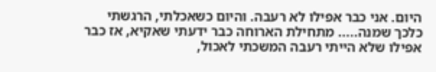היום. אני כבר אפילו לא רעבה. והיום כשאכלתי, הרגשתי כלכך שמנה..... מתחילת הארוחה כבר ידעתי שאקיא, אז כבר אפילו שלא הייתי רעבה המשכתי לאכול,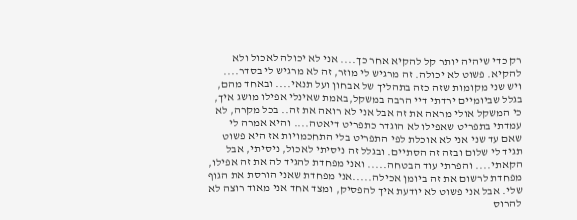רק כדי שיהיה יותר קל להקיא אחר כך.... אני לא יכולה לאכול ולא להקיא. פשוט לא יכולה. זה מרגיש לי מוזר, זה לא מרגיש לי בסדר.... ויש שני מקומות שזה כזה בתהליך של אבחון ועל תנאי.... ובאחד מהם, בגלל שביומיים ירדתי דיי הרבה במשקל,באמת שאינלי אפילו מושג איך, כי המשקל אולי מראה את זה אבל אני לא רואה את זה.. בכל מקרה, לא עמדתי בתפריט שאפילו לא הוגדר כתפריט דיאטה.... והיא אמרה לי שאם עד שני אני לא אוכלת לפי התפריט בלי התחכמויות אז היא פשוט תגיד לי שלום ובזה זה הסתיים. ובגלל זה ניסיתי לאכול, ניסיתי, אבל הקאתי.... והפרתי עוד הבטחה..... ואני מפחדת להגיד לה את זה אפילו, מפחדת לרשום את זה ביומן אכילה.....אני מפחדת שאני הורסת את הגוף שלי. אבל אני פשוט לא יודעת איך להפסיק, ומצד אחד אני מאוד רוצה לא להרוס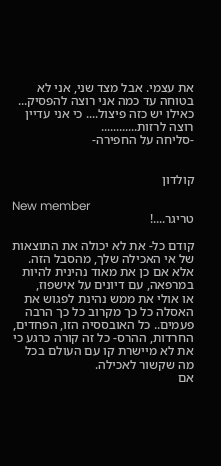את עצמי. אבל מצד שני, אני לא בטוחה עד כמה אני רוצה להפסיק... כאילו יש כזה פיצול.... כי אני עדיין רוצה לרזות............
-סליחה על החפירה-


קולדון

New member
טריגר....!

קודם כל- את לא יכולה את התוצאות של אי האכילה שלך, מהסבל הזה.
אלא אם כן את מאוד נהינית להיות במרפאה, עם דיונים על אישפוז,
או אולי את ממש נהינת לפגוש את האסלה כל כך מקרוב כל כך הרבה פעמים.. כל האובססיה הזו, הפחדים, החרדות, ההרס- כל זה קורה כרגע כי את לא מיישרת קו עם העולם בכל מה שקשור לאכילה.
אם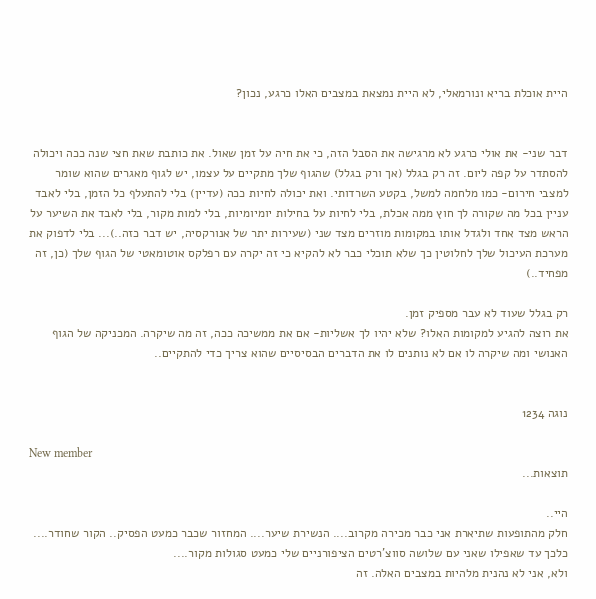היית אוכלת בריא ונורמאלי, לא היית נמצאת במצבים האלו כרגע, נכון?


דבר שני- את אולי כרגע לא מרגישה את הסבל הזה, כי את חיה על זמן שאול. את כותבת שאת חצי שנה ככה ויכולה להסתדר על קפה ליום. זה רק בגלל (אך ורק בגלל) שהגוף שלך מתקיים על עצמו, יש לגוף מאגרים שהוא שומר למצבי חירום- כמו מלחמה למשל, בקטע השרדותי. ואת יכולה לחיות ככה (עדיין) בלי להתעלף כל הזמן, בלי לאבד עניין בכל מה שקורה לך חוץ ממה אכלת, בלי לחיות על בחילות יומיומיות, בלי למות מקור, בלי לאבד את השיער על הראש מצד אחד ולגדל אותו במקומות מוזרים מצד שני (שעירות יתר של אנורקסיה, יש דבר כזה..)... בלי לדפוק את מערכת העיכול שלך לחלוטין כך שלא תוכלי כבר לא להקיא כי זה יקרה עם רפלקס אוטומאטי של הגוף שלך (כן, זה מפחיד..)

רק בגלל שעוד לא עבר מספיק זמן.
את רוצה להגיע למקומות האלו? שלא יהיו לך אשליות- אם את ממשיכה ככה, זה מה שיקרה. המכניקה של הגוף האנושי ומה שיקרה לו אם לא נותנים לו את הדברים הבסיסיים שהוא צריך כדי להתקיים..


נוגה 1234

New member
תוצאות...

היי..
חלק מהתופעות שתיארת אני כבר מכירה מקרוב.... הנשירת שיער.... המחזור שכבר כמעט הפסיק.. הקור שחודר.... כלכך עד שאפילו שאני עם שלושה סווצ'רטים הציפורניים שלי כמעט סגולות מקור....
ולא, אני לא נהנית מלהיות במצבים האלה. זה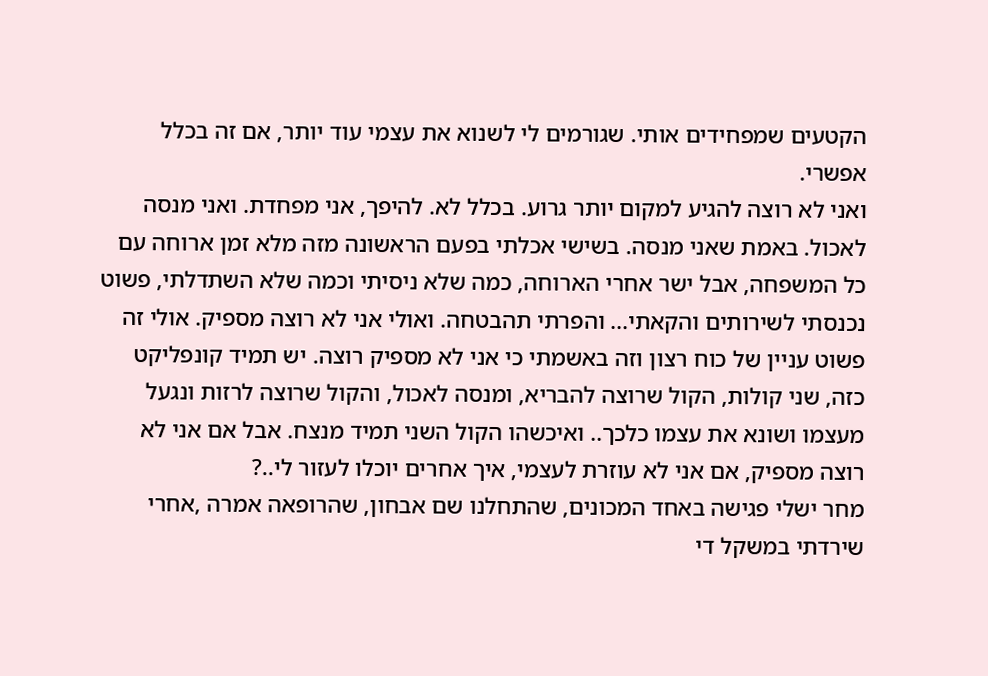הקטעים שמפחידים אותי. שגורמים לי לשנוא את עצמי עוד יותר, אם זה בכלל אפשרי.
ואני לא רוצה להגיע למקום יותר גרוע. בכלל לא. להיפך, אני מפחדת. ואני מנסה לאכול. באמת שאני מנסה. בשישי אכלתי בפעם הראשונה מזה מלא זמן ארוחה עם כל המשפחה, אבל ישר אחרי הארוחה, כמה שלא ניסיתי וכמה שלא השתדלתי, פשוט נכנסתי לשירותים והקאתי... והפרתי תהבטחה. ואולי אני לא רוצה מספיק. אולי זה פשוט עניין של כוח רצון וזה באשמתי כי אני לא מספיק רוצה. יש תמיד קונפליקט כזה, שני קולות, הקול שרוצה להבריא, ומנסה לאכול, והקול שרוצה לרזות ונגעל מעצמו ושונא את עצמו כלכך.. ואיכשהו הקול השני תמיד מנצח. אבל אם אני לא רוצה מספיק, אם אני לא עוזרת לעצמי, איך אחרים יוכלו לעזור לי..?
מחר ישלי פגישה באחד המכונים, שהתחלנו שם אבחון, שהרופאה אמרה ,אחרי שירדתי במשקל די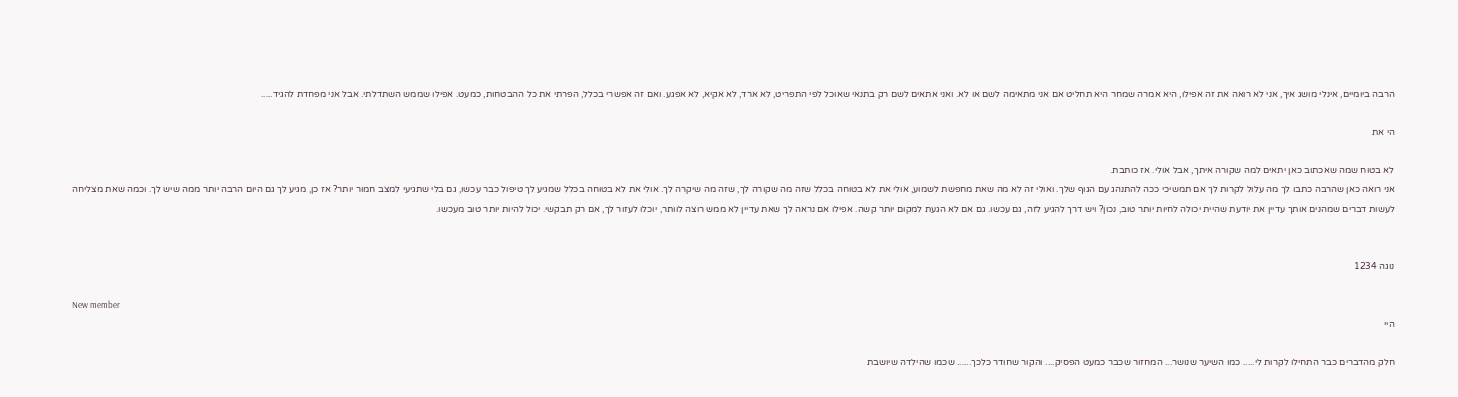הרבה ביומיים, אינלי מושג איך, אני לא רואה את זה אפילו, היא אמרה שמחר היא תחליט אם אני מתאימה לשם או לא. ואני אתאים לשם רק בתנאי שאוכל לפי התפריט, לא ארד, לא אקיא, לא אפגע. ואם זה אפשרי בכלל, הפרתי את כל ההבטחות, כמעט. אפילו שממש השתדלתי. אבל אני מפחדת להגיד.....

הי את

לא בטוח שמה שאכתוב כאן יתאים למה שקורה איתך, אבל אולי. אז כותבת.
אני רואה כאן שהרבה כתבו לך מה עלול לקרות לך אם תמשיכי ככה להתנהג עם הגוף שלך. ואולי זה לא מה שאת מחפשת לשמוע, אולי את לא בטוחה בכלל שזה מה שקורה לך, שזה מה שיקרה לך. אולי את לא בטוחה בכלל שמגיע לך טיפול כבר עכשו, גם בלי שתגיעי למצב חמור יותר? אז כן, מגיע לך גם היום הרבה יותר ממה שיש לך. וכמה שאת מצליחה לעשות דברים שמהנים אותך עדיין את יודעת שהיית יכולה לחיות יותר טוב, נכון? ויש דרך להגיע לזה, גם עכשו. גם אם לא הגעת למקום יותר קשה. אפילו אם נראה לך שאת עדיין לא ממש רוצה לוותר, יוכלו לעזור לך, אם רק תבקשי. יכול להיות יותר טוב מעכשו.


נוגה 1234

New member
היי

חלק מהדברים כבר התחילו לקרות לי..... כמו השיער שנושר... המחזור שכבר כמעט הפסיק.... והקור שחודר כלכך...... שכמו שהילדה שיושבת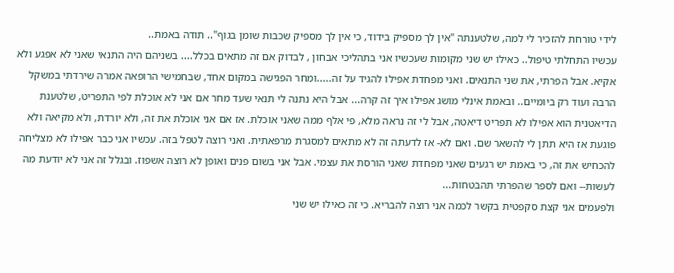לידי טורחת להזכיר לי למה, שלטענתה "אין לך מספיק בידוד, כי אין לך מספיק שכבות שומן בגוף".. תודה באמת..
עכשיו התחלתי טיפול.. כאילו יש שני מקומות שעכשיו אני בתהליכי אבחון , לבדוק אם זה מתאים בכלל.... בשניהם היה התנאי שאני לא אפגע ולא אקיא. אבל הפרתי, את שני התנאים. ואני מפחדת אפילו להגיד על זה.....ומחר הפגישה במקום אחד, שבחמישי הרופאה אמרה שירדתי במשקל הרבה ועוד רק ביומיים.. ובאמת אינלי מושג אפילו איך זה קרה... אבל היא נתנה לי תנאי שעד מחר אם אני לא אוכלת לפי התפריט, שלטענת הדיאטנית הוא אפילו לא תפריט דיאטה, אבל לי זה נראה מלא, פי אלף ממה שאני אוכלת. אז אם אני אוכלת את זה, ולא יורדת, ולא מקיאה ולא פוגעת אז היא תתן לי להשאר שם. ואם לא- אז לדעתה זה לא מתאים למסגרת מרפאתית. ואני רוצה לטפל בזה. עכשיו אני כבר אפילו לא מצליחה להכחיש את זה, כי באמת יש רגעים שאני מפחדת שאני הורסת את עצמי. אבל אני בשום פנים ואופן לא רוצה אשפוז. ובגלל זה אני לא יודעת מה לעשות-- ואם לספר שהפרתי תהבטחות...
ולפעמים אני קצת סקפטית בקשר לכמה אני רוצה להבריא. כי זה כאילו יש שני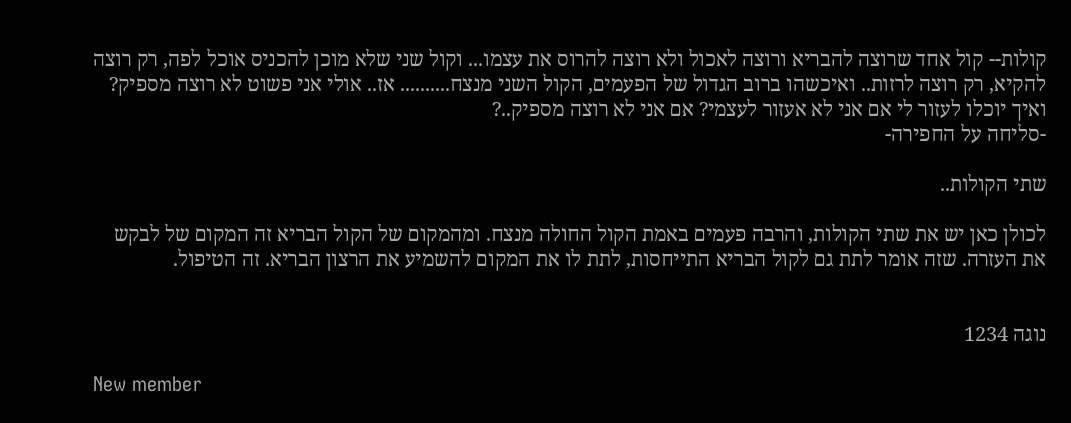קולות-- קול אחד שרוצה להבריא ורוצה לאכול ולא רוצה להרוס את עצמו... וקול שני שלא מוכן להכניס אוכל לפה, רק רוצה להקיא, רק רוצה לרזות.. ואיכשהו ברוב הגדול של הפעמים, הקול השני מנצח.......... אז.. אולי אני פשוט לא רוצה מספיק? ואיך יוכלו לעזור לי אם אני לא אעזור לעצמי? אם אני לא רוצה מספיק..?
-סליחה על החפירה-

שתי הקולות..

לכולן כאן יש את שתי הקולות, והרבה פעמים באמת הקול החולה מנצח. ומהמקום של הקול הבריא זה המקום של לבקש את העזרה. שזה אומר לתת גם לקול הבריא התייחסות, לתת לו את המקום להשמיע את הרצון הבריא. זה הטיפול.


נוגה 1234

New member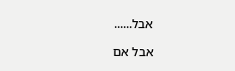אבל......

אבל אם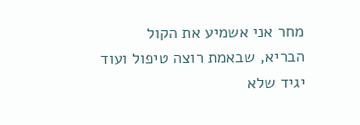מחר אני אשמיע את הקול הבריא, שבאמת רוצה טיפול ועוד יגיד שלא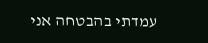עמדתי בהבטחה אני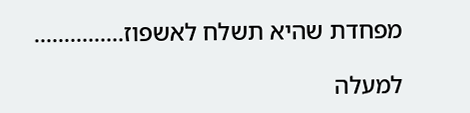מפחדת שהיא תשלח לאשפוז...............

למעלה